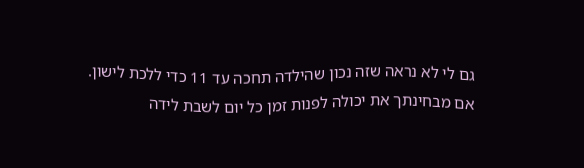גם לי לא נראה שזה נכון שהילדה תחכה עד 11 כדי ללכת לישון.
אם מבחינתך את יכולה לפנות זמן כל יום לשבת לידה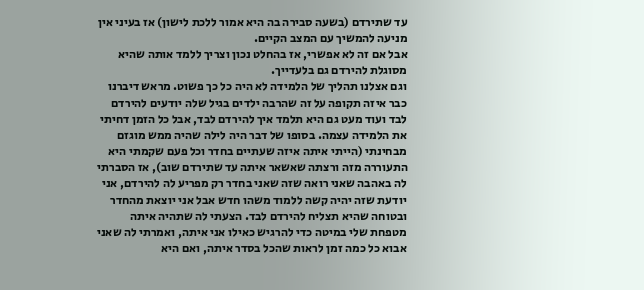עד שתירדם (בשעה סבירה בה היא אמור ללכת לישון) אז בעיני אין מניעה להמשיך עם המצב הקיים.
אבל אם זה לא אפשרי, אז בהחלט נכון וצריך ללמד אותה שהיא מסוגלת להירדם גם בלעדייך.
וגם אצלנו תהליך של הלמידה לא היה כל כך פשוט. מראש דיברנו כבר איזה תקופה על זה שהרבה ילדים בגיל שלה יודעים להירדם לבד ועוד מעט גם היא תלמד איך להירדם לבד, אבל כל הזמן דחיתי את הלמידה עצמה. בסופו של דבר היה לילה שהיה ממש מוגזם מבחינתי (הייתי איתה איזה שעתיים בחדר וכל פעם שקמתי היא התעוררה מזה ורצתה שאשאר איתה עד שתירדם שוב), אז הסברתי לה באהבה שאני רואה שזה שאני בחדר רק מפריע לה להירדם, אני יודעת שזה יהיה קשה ללמוד משהו חדש אבל אני יוצאת מהחדר ובטוחה שהיא תצליח להירדם לבד. הצעתי לה שתהיה איתה מטפחת שלי במיטה כדי להרגיש כאילו אני איתה, ואמרתי לה שאני אבוא כל כמה זמן לראות שהכל בסדר איתה, ואם היא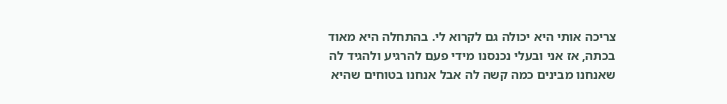צריכה אותי היא יכולה גם לקרוא לי. בהתחלה היא מאוד בכתה, אז אני ובעלי נכנסנו מידי פעם להרגיע ולהגיד לה שאנחנו מבינים כמה קשה לה אבל אנחנו בטוחים שהיא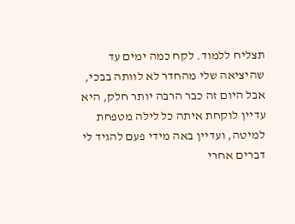תצליח ללמוד. לקח כמה ימים עד שהיציאה שלי מהחדר לא לוותה בבכי, אבל היום זה כבר הרבה יותר חלק, היא עדיין לוקחת איתה כל לילה מטפחת למיטה, ועדיין באה מידי פעם להגיד לי דברים אחרי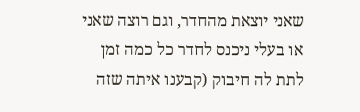שאני יוצאת מהחדר, וגם רוצה שאני או בעלי ניכנס לחדר כל כמה זמן לתת לה חיבוק (קבענו איתה שזה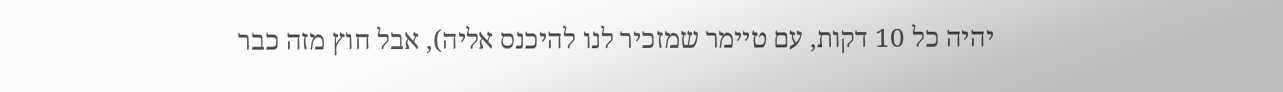יהיה כל 10 דקות, עם טיימר שמזכיר לנו להיכנס אליה), אבל חוץ מזה כבר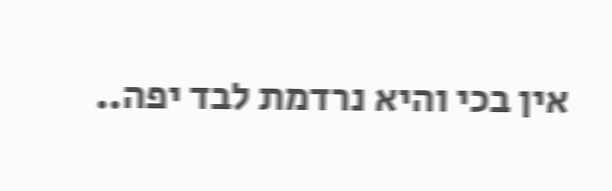אין בכי והיא נרדמת לבד יפה..